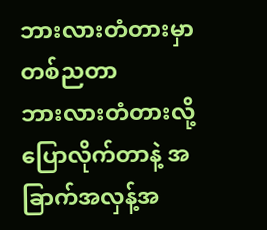ဘားလားတံတားမှာ တစ်ညတာ
ဘားလားတံတားလို့ပြောလိုက်တာနဲ့ အခြာက်အလှန့်အ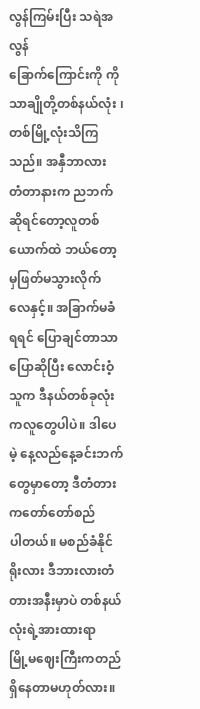လွန်ကြမ်းပြီး သရဲအလွန်
ခြောက်ကြောင်းကို ကိုသာချိုတို့တစ်နယ်လုံး ၊ တစ်မြို့လုံးသိကြသည်။ အနှီဘာလား
တံတာနားက ညဘက်ဆိုရင်တော့လူတစ်ယောက်ထဲ ဘယ်တော့မှဖြတ်မသွားလိုက်
လေနှင့်။ အခြာက်မခံရရင် ပြောချင်တာသာပြောဆိုပြီး လောင်းဝံ့သူက ဒီနယ်တစ်ခုလုံး
ကလူတွေပါပဲ။ ဒါပေမဲ့ နေ့လည်နေ့ခင်းဘက်တွေမှာတော့ ဒီတံတားကတော်တော်စည်
ပါတယ်။ မစည်ခံနိုင်ရိုးလား ဒီဘားလားတံတားအနီးမှာပဲ တစ်နယ်လုံးရဲ့အားထားရာ
မြို့မဈေးကြီးကတည်ရှိနေတာမဟုတ်လား။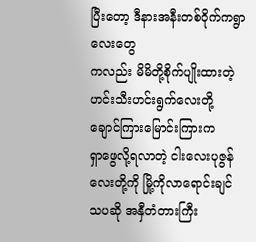ပြီးတော့ ဒီနားအနီးတစ်ဝိုက်ကရွာလေးတွေ
ကလည်း မိမိတို့စိုက်ပျိုးထားတဲ့ ဟင်းသီးဟင်းရွက်လေးတို့ ချောင်ကြားမြောင်းကြားက
ရှာဖွေလို့ရလာတဲ့ ငါးလေးပုဇွန်လေးတို့ကို မြို့ကိုလာရောင်းချင်သပဆို အနှီတံတားကြီး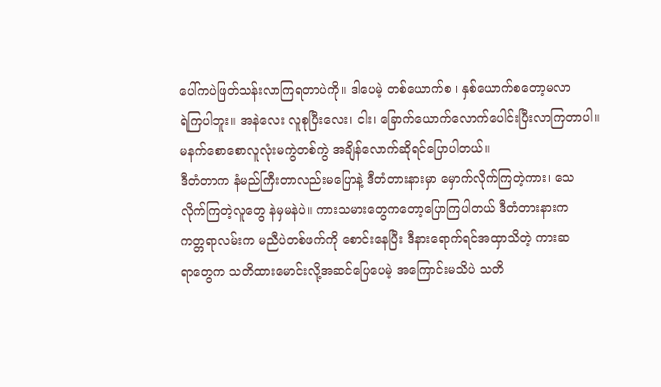ပေါ်ကပဲဖြတ်သန်းလာကြရတာပဲကို။ ဒါပေမဲ့ တစ်ယောက်စ ၊ နှစ်ယောက်စတော့မလာ
ရဲကြပါဘူး။ အနဲလေး လူစုပြီးလေး၊ ငါး၊ ခြောက်ယောက်လောက်ပေါင်းပြီးလာကြတာပါ။
မနက်စောစောလူလုံးမကွဲတစ်ကွဲ အချိန်လောက်ဆိုရင်ပြောပါတယ်။
ဒီတံတာက နံမည်ကြီးတာလည်းမပြောနဲ့ ဒီတံတားနားမှာ မှောက်လိုက်ကြတဲ့ကား၊ သေ
လိုက်ကြတဲ့လူတွေ နဲမှမနဲပဲ။ ကားသမားတွေကတော့ပြောကြပါတယ် ဒီတံတားနားက
ကတ္တရာလမ်းက မညီပဲတစ်ဖက်ကို စောင်းနေပြီး ဒီနားရောက်ရင်အထှာသိတဲ့ ကားဆ
ရာတွေက သတိထားမောင်းလို့အဆင်ပြေပေမဲ့ အကြောင်းမသိပဲ သတိ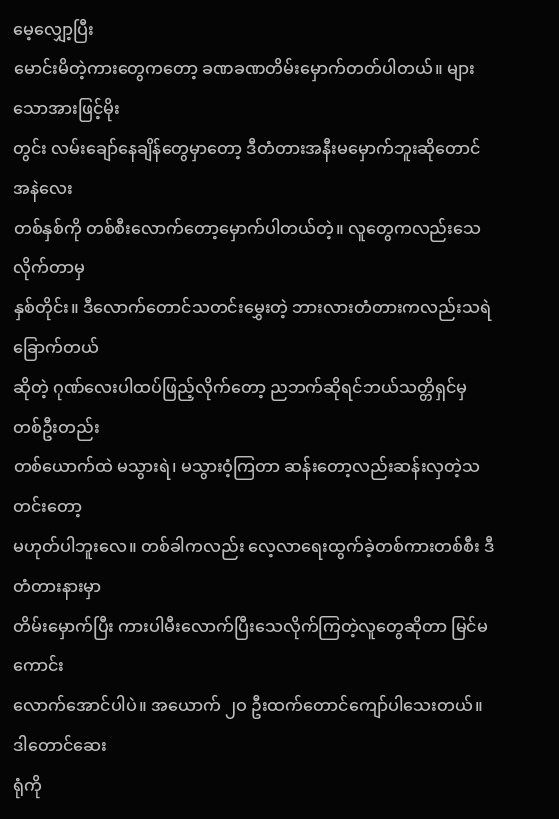မေ့လျှော့ပြီး
မောင်းမိတဲ့ကားတွေကတော့ ခဏခဏတိမ်းမှောက်တတ်ပါတယ်။ များသောအားဖြင့်မိုး
တွင်း လမ်းချော်နေချိန်တွေမှာတော့ ဒီတံတားအနီးမမှောက်ဘူးဆိုတောင် အနဲလေး
တစ်နှစ်ကို တစ်စီးလောက်တော့မှောက်ပါတယ်တဲ့။ လူတွေကလည်းသေလိုက်တာမှ
နှစ်တိုင်း။ ဒီလောက်တောင်သတင်းမွှေးတဲ့ ဘားလားတံတားကလည်းသရဲခြောက်တယ်
ဆိုတဲ့ ဂုဏ်လေးပါထပ်ဖြည့်လိုက်တော့ ညဘက်ဆိုရင်ဘယ်သတ္တိရှင်မှ တစ်ဦးတည်း
တစ်ယောက်ထဲ မသွားရဲ၊ မသွားဝံ့ကြတာ ဆန်းတော့လည်းဆန်းလှတဲ့သတင်းတော့
မဟုတ်ပါဘူးလေ။ တစ်ခါကလည်း လေ့လာရေးထွက်ခဲ့တစ်ကားတစ်စီး ဒီတံတားနားမှာ
တိမ်းမှောက်ပြီး ကားပါမီးလောက်ပြီးသေလိုက်ကြတဲ့လူတွေဆိုတာ မြင်မကောင်း
လောက်အောင်ပါပဲ။ အယောက် ၂ဝ ဦးထက်တောင်ကျော်ပါသေးတယ်။ ဒါတောင်ဆေး
ရုံကို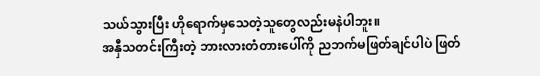သယ်သွားပြီး ဟိုရောက်မှသေတဲ့သူတွေလည်းမနဲပါဘူး။
အနှီသတင်းကြီးတဲ့ ဘားလားတံတားပေါ်ကို ညဘက်မဖြတ်ချင်ပါပဲ ဖြတ်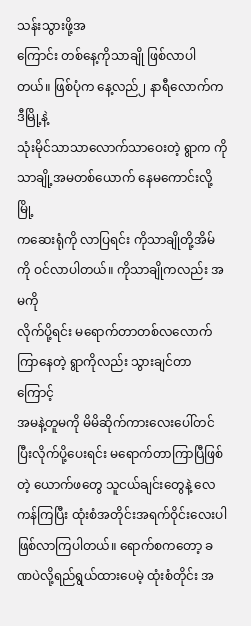သန်းသွားဖို့အ
ကြောင်း တစ်နေ့ကိုသာချို ဖြစ်လာပါတယ်။ ဖြစ်ပုံက နေ့လည်၂ နာရီလောက်က ဒီမြို့နဲ့
သုံးမိုင်သာသာလောက်သာဝေးတဲ့ ရွာက ကိုသာချို့အမတစ်ယောက် နေမကောင်းလို့မြို့
ကဆေးရုံကို လာပြရင်း ကိုသာချိုတို့အိမ်ကို ဝင်လာပါတယ်။ ကိုသာချိုကလည်း အမကို
လိုက်ပို့ရင်း မရောက်တာတစ်လလောက်ကြာနေတဲ့ ရွာကိုလည်း သွားချင်တာကြောင့်
အမနဲ့တူမကို မိမိဆိုက်ကားလေးပေါ်တင်ပြီးလိုက်ပို့ပေးရင်း မရောက်တာကြာပြီဖြစ်
တဲ့ ယောက်ဖတွေ သူငယ်ချင်းတွေနဲ့ လေကန်ကြပြီး ထုံးစံအတိုင်းအရက်ဝိုင်းလေးပါ
ဖြစ်လာကြပါတယ်။ ရောက်စကတော့ ခဏပဲလို့ရည်ရွယ်ထားပေမဲ့ ထုံးစံတိုင်း အ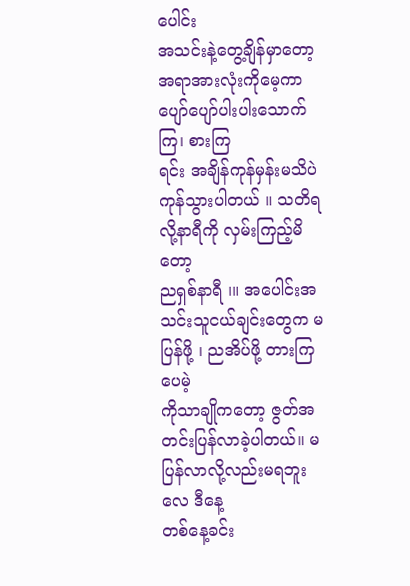ပေါင်း
အသင်းနဲ့တွေ့ချိန်မှာတော့ အရာအားလုံးကိုမေ့ကာ ပျော်ပျော်ပါးပါးသောက်ကြ၊ စားကြ
ရင်း အချိန်ကုန်မှန်းမသိပဲ ကုန်သွားပါတယ် ။ သတိရလို့နာရီကို လှမ်းကြည့်မိတော့
ညရှစ်နာရီ ၊။ အပေါင်းအသင်းသူငယ်ချင်းတွေက မပြန်ဖို့ ၊ ညအိပ်ဖို့ တားကြပေမဲ့
ကိုသာချိုကတော့ ဇွတ်အတင်းပြန်လာခဲ့ပါတယ်။ မပြန်လာလို့လည်းမရဘူးလေ ဒီနေ့
တစ်နေ့ခင်း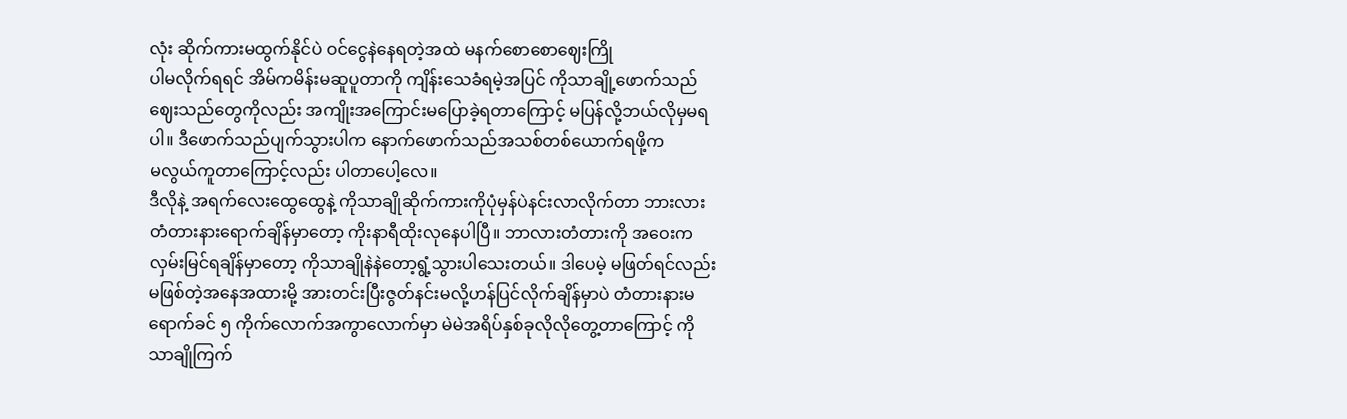လုံး ဆိုက်ကားမထွက်နိုင်ပဲ ဝင်ငွေနဲနေရတဲ့အထဲ မနက်စောစောဈေးကြို
ပါမလိုက်ရရင် အိမ်ကမိန်းမဆူပူတာကို ကျိန်းသေခံရမဲ့အပြင် ကိုသာချို့ဖောက်သည်
ဈေးသည်တွေကိုလည်း အကျိုးအကြောင်းမပြောခဲ့ရတာကြောင့် မပြန်လို့ဘယ်လိုမှမရ
ပါ။ ဒီဖောက်သည်ပျက်သွားပါက နောက်ဖောက်သည်အသစ်တစ်ယောက်ရဖို့က
မလွယ်ကူတာကြောင့်လည်း ပါတာပေါ့လေ။
ဒီလိုနဲ့ အရက်လေးထွေထွေနဲ့ ကိုသာချိုဆိုက်ကားကိုပုံမှန်ပဲနင်းလာလိုက်တာ ဘားလား
တံတားနားရောက်ချိန်မှာတော့ ကိုးနာရီထိုးလုနေပါပြီ။ ဘာလားတံတားကို အဝေးက
လှမ်းမြင်ရချိန်မှာတော့ ကိုသာချိုနဲနဲတော့ရွံ့သွားပါသေးတယ်။ ဒါပေမဲ့ မဖြတ်ရင်လည်း
မဖြစ်တဲ့အနေအထားမို့ အားတင်းပြီးဇွတ်နင်းမလို့ဟန်ပြင်လိုက်ချိန်မှာပဲ တံတားနားမ
ရောက်ခင် ၅ ကိုက်လောက်အကွာလောက်မှာ မဲမဲအရိပ်နှစ်ခုလိုလိုတွေ့တာကြောင့် ကို
သာချိုကြက်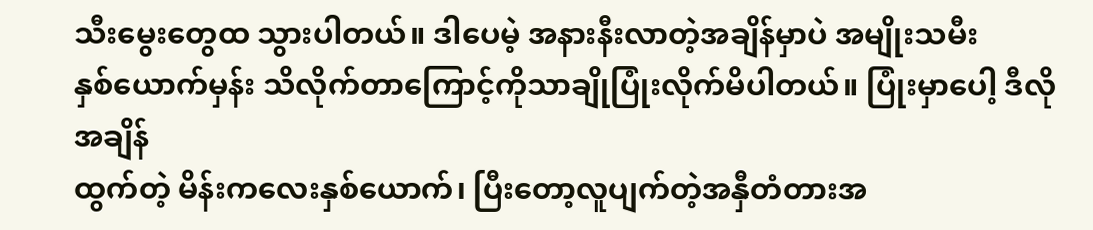သီးမွေးတွေထ သွားပါတယ်။ ဒါပေမဲ့ အနားနီးလာတဲ့အချိန်မှာပဲ အမျိုးသမီး
နှစ်ယောက်မှန်း သိလိုက်တာကြောင့်ကိုသာချိုပြုံးလိုက်မိပါတယ်။ ပြုံးမှာပေါ့ ဒီလိုအချိန်
ထွက်တဲ့ မိန်းကလေးနှစ်ယောက်၊ ပြီးတော့လူပျက်တဲ့အနှီတံတားအ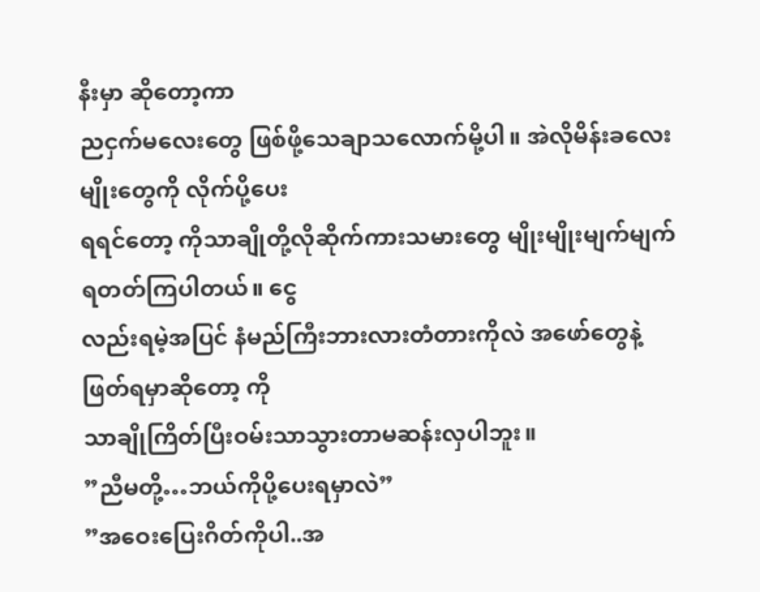နီးမှာ ဆိုတော့ကာ
ညငှက်မလေးတွေ ဖြစ်ဖို့သေချာသလောက်မို့ပါ။ အဲလိုမိန်းခလေးမျိုးတွေကို လိုက်ပို့ပေး
ရရင်တော့ ကိုသာချိုတို့လိုဆိုက်ကားသမားတွေ မျိုးမျိုးမျက်မျက်ရတတ်ကြပါတယ်။ ငွေ
လည်းရမဲ့အပြင် နံမည်ကြီးဘားလားတံတားကိုလဲ အဖော်တွေနဲ့ဖြတ်ရမှာဆိုတော့ ကို
သာချိုကြိတ်ပြီးဝမ်းသာသွားတာမဆန်းလှပါဘူး။
”ညီမတို့…ဘယ်ကိုပို့ပေးရမှာလဲ”
”အဝေးပြေးဂိတ်ကိုပါ..အ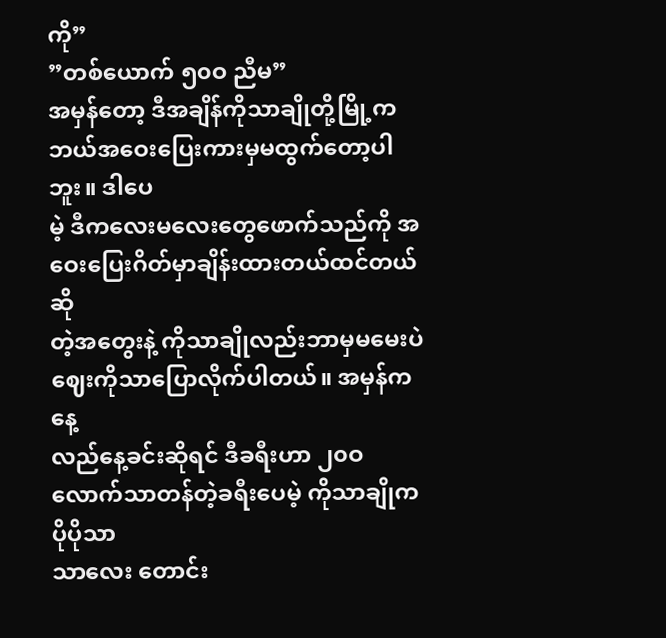ကို”
”တစ်ယောက် ၅၀ဝ ညီမ”
အမှန်တော့ ဒီအချိန်ကိုသာချိုတို့မြို့က ဘယ်အဝေးပြေးကားမှမထွက်တော့ပါဘူး။ ဒါပေ
မဲ့ ဒီကလေးမလေးတွေဖောက်သည်ကို အဝေးပြေးဂိတ်မှာချိန်းထားတယ်ထင်တယ်ဆို
တဲ့အတွေးနဲ့ ကိုသာချိုလည်းဘာမှမမေးပဲဈေးကိုသာပြောလိုက်ပါတယ်။ အမှန်ကနေ့
လည်နေ့ခင်းဆိုရင် ဒီခရီးဟာ ၂၀ဝ လောက်သာတန်တဲ့ခရီးပေမဲ့ ကိုသာချိုကပိုပိုသာ
သာလေး တောင်း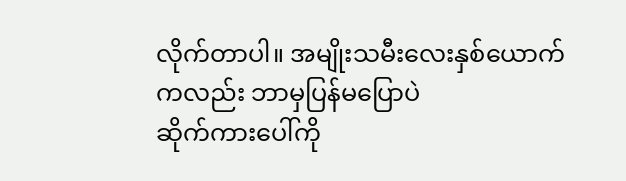လိုက်တာပါ။ အမျိုးသမီးလေးနှစ်ယောက်ကလည်း ဘာမှပြန်မပြောပဲ
ဆိုက်ကားပေါ်ကို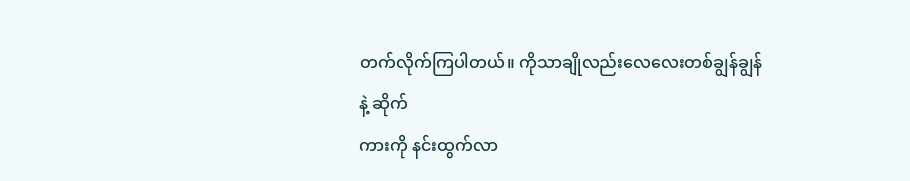တက်လိုက်ကြပါတယ်။ ကိုသာချိုလည်းလေလေးတစ်ချွန်ချွန်နဲ့ ဆိုက်
ကားကို နင်းထွက်လာ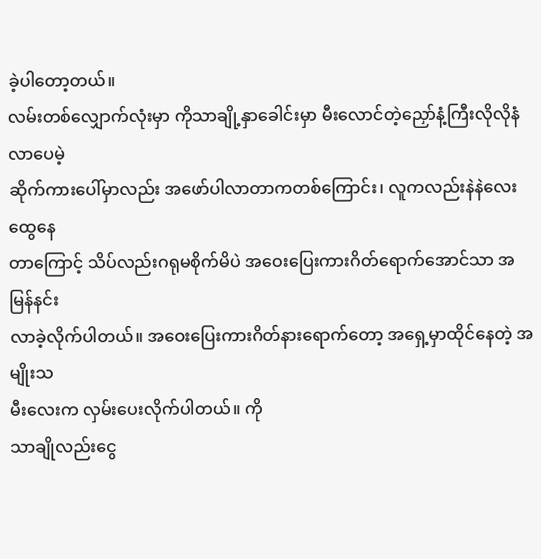ခဲ့ပါတော့တယ်။
လမ်းတစ်လျှောက်လုံးမှာ ကိုသာချို့နှာခေါင်းမှာ မီးလောင်တဲ့ညှော်နံ့ကြီးလိုလိုနံလာပေမဲ့
ဆိုက်ကားပေါ်မှာလည်း အဖော်ပါလာတာကတစ်ကြောင်း၊ လူကလည်းနဲနဲလေးထွေနေ
တာကြောင့် သိပ်လည်းဂရုမစိုက်မိပဲ အဝေးပြေးကားဂိတ်ရောက်အောင်သာ အမြန်နင်း
လာခဲ့လိုက်ပါတယ်။ အဝေးပြေးကားဂိတ်နားရောက်တော့ အရှေ့မှာထိုင်နေတဲ့ အမျိုးသ
မီးလေးက လှမ်းပေးလိုက်ပါတယ်။ ကို
သာချိုလည်းငွေ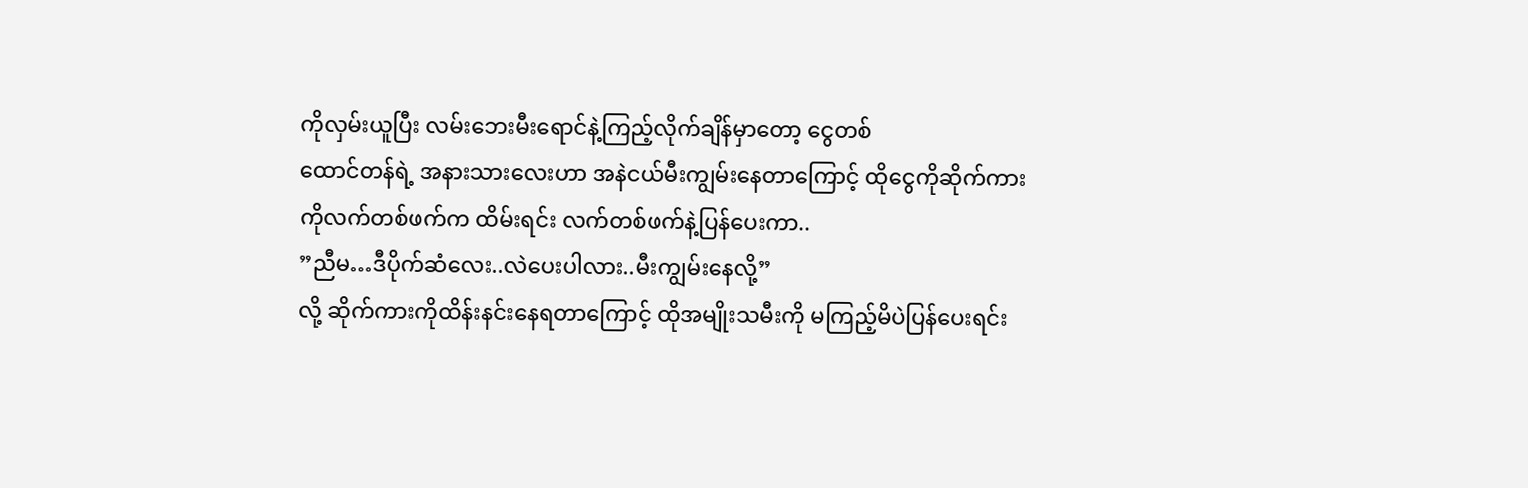ကိုလှမ်းယူပြီး လမ်းဘေးမီးရောင်နဲ့ကြည့်လိုက်ချိန်မှာတော့ ငွေတစ်
ထောင်တန်ရဲ့ အနားသားလေးဟာ အနဲငယ်မီးကျွမ်းနေတာကြောင့် ထိုငွေကိုဆိုက်ကား
ကိုလက်တစ်ဖက်က ထိမ်းရင်း လက်တစ်ဖက်နဲ့ပြန်ပေးကာ..
”ညီမ…ဒီပိုက်ဆံလေး..လဲပေးပါလား..မီးကျွမ်းနေလို့”
လို့ ဆိုက်ကားကိုထိန်းနင်းနေရတာကြောင့် ထိုအမျိုးသမီးကို မကြည့်မိပဲပြန်ပေးရင်း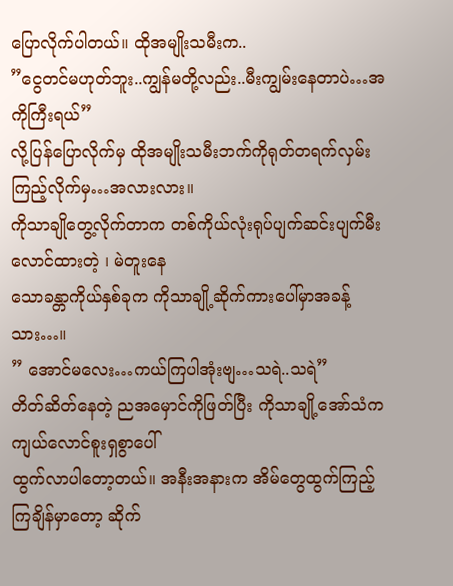ပြောလိုက်ပါတယ်။ ထိုအမျိုးသမီးက..
”ငွေတင်မဟုတ်ဘူး..ကျွန်မတို့လည်း..မီးကျွမ်းနေတာပဲ…အကိုကြီးရယ်”
လို့ပြန်ပြောလိုက်မှ ထိုအမျိုးသမီးဘက်ကိုရုတ်တရက်လှမ်းကြည့်လိုက်မှ…အလားလား။
ကိုသာချိုတွေ့လိုက်တာက တစ်ကိုယ်လုံးရုပ်ပျက်ဆင်းပျက်မီးလောင်ထားတဲ့ ၊ မဲတူးနေ
သောခန္တာကိုယ်နှစ်ခုက ကိုသာချို့ဆိုက်ကားပေါ်မှာအခန့်သား…။
” အောင်မလေး…ကယ်ကြပါအုံးဗျ…သရဲ..သရဲ”
တိတ်ဆိတ်နေတဲ့ ညအမှောင်ကိုဖြတ်ပြီး ကိုသာချို့အော်သံက ကျယ်လောင်စူးရှစွာပေါ်
ထွက်လာပါတော့တယ်။ အနီးအနားက အိမ်တွေထွက်ကြည့်ကြချိန်မှာတော့ ဆိုက်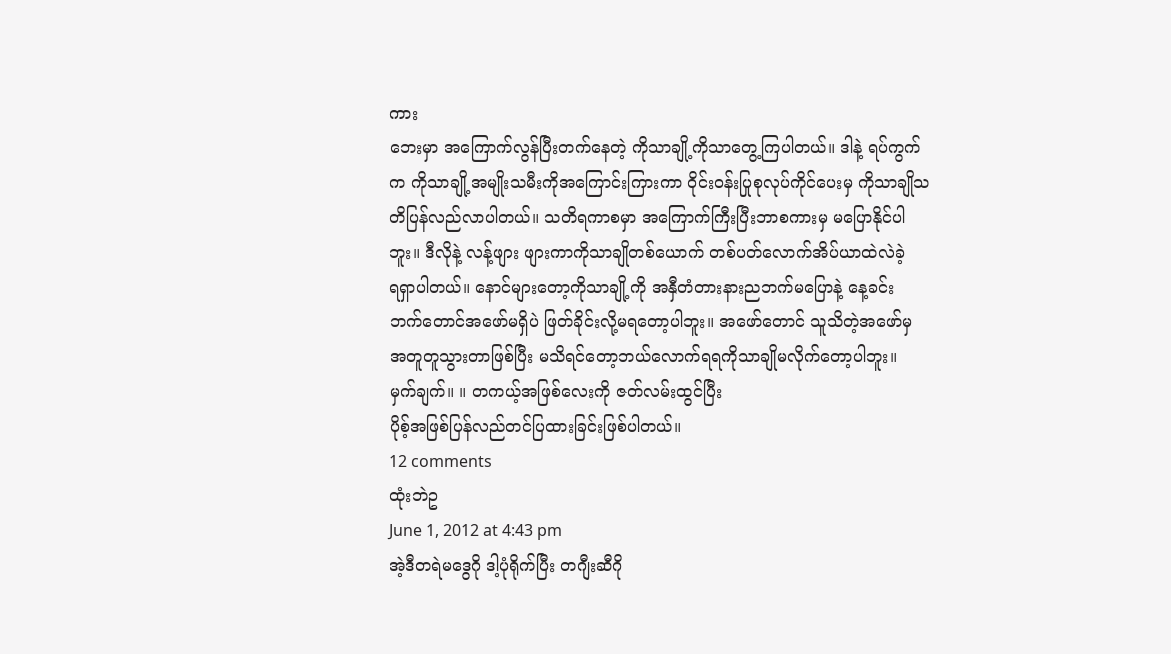ကား
ဘေးမှာ အကြောက်လွန်ပြီးတက်နေတဲ့ ကိုသာချို့ကိုသာတွေ့ကြပါတယ်။ ဒါနဲ့ ရပ်ကွက်
က ကိုသာချို့အမျိုးသမီးကိုအကြောင်းကြားကာ ဝိုင်းဝန်းပြုစုလုပ်ကိုင်ပေးမှ ကိုသာချိုသ
တိပြန်လည်လာပါတယ်။ သတိရကာစမှာ အကြောက်ကြီးပြီးဘာစကားမှ မပြောနိုင်ပါ
ဘူး။ ဒီလိုနဲ့ လန့်ဖျား ဖျားကာကိုသာချိုတစ်ယောက် တစ်ပတ်လောက်အိပ်ယာထဲလဲခဲ့
ရရှာပါတယ်။ နောင်များတော့ကိုသာချို့ကို အနှီတံတားနားညဘက်မပြောနဲ့ နေ့ခင်း
ဘက်တောင်အဖော်မရှိပဲ ဖြတ်ခိုင်းလို့မရတော့ပါဘူး။ အဖော်တောင် သူသိတဲ့အဖော်မှ
အတူတူသွားတာဖြစ်ပြီး မသိရင်တော့ဘယ်လောက်ရရကိုသာချိုမလိုက်တော့ပါဘူး။
မှက်ချက်။ ။ တကယ့်အဖြစ်လေးကို ဇတ်လမ်းထွင်ပြီး
ပိုစ့်အဖြစ်ပြန်လည်တင်ပြထားခြင်းဖြစ်ပါတယ်။
12 comments
ထုံးဘဲဥ
June 1, 2012 at 4:43 pm
အဲ့ဒီတရဲမဒွေဂို ဒါ့ပုံရိုက်ပြီး တဂျီးဆီဂို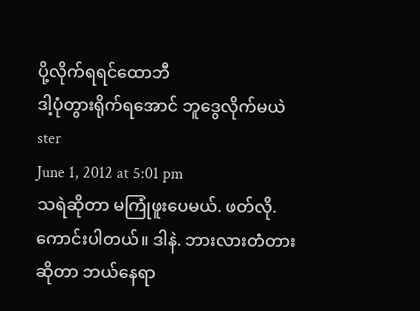ပို့လိုက်ရရင်ထောဘီ
ဒါ့ပုံတွားရိုက်ရအောင် ဘူဒွေလိုက်မယဲ
ster
June 1, 2012 at 5:01 pm
သရဲဆိုတာ မကြုံဖူးပေမယ်. ဖတ်လို.ကောင်းပါတယ်။ ဒါနဲ. ဘားလားတံတားဆိုတာ ဘယ်နေရာ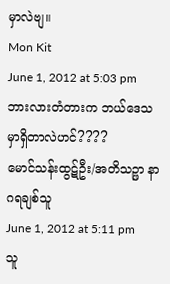မှာလဲဗျ။
Mon Kit
June 1, 2012 at 5:03 pm
ဘားလားတံတားက ဘယ်ဒေသမှာရှိတာလဲဟင်????
မောင်သန်းထွဋ်ဦး/အတိသဉ္ဖာ နာဂရချစ်သူ
June 1, 2012 at 5:11 pm
သူ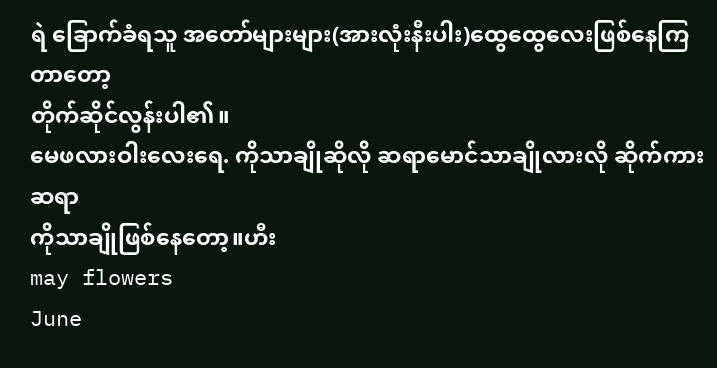ရဲ ခြောက်ခံရသူ အတော်များများ(အားလုံးနီးပါး)ထွေထွေလေးဖြစ်နေကြတာတော့
တိုက်ဆိုင်လွန်းပါ၏။
မေဖလားဝါးလေးရေ. ကိုသာချိုဆိုလို ဆရာမောင်သာချိုလားလို ဆိုက်ကားဆရာ
ကိုသာချိုဖြစ်နေတော့။ဟီး
may flowers
June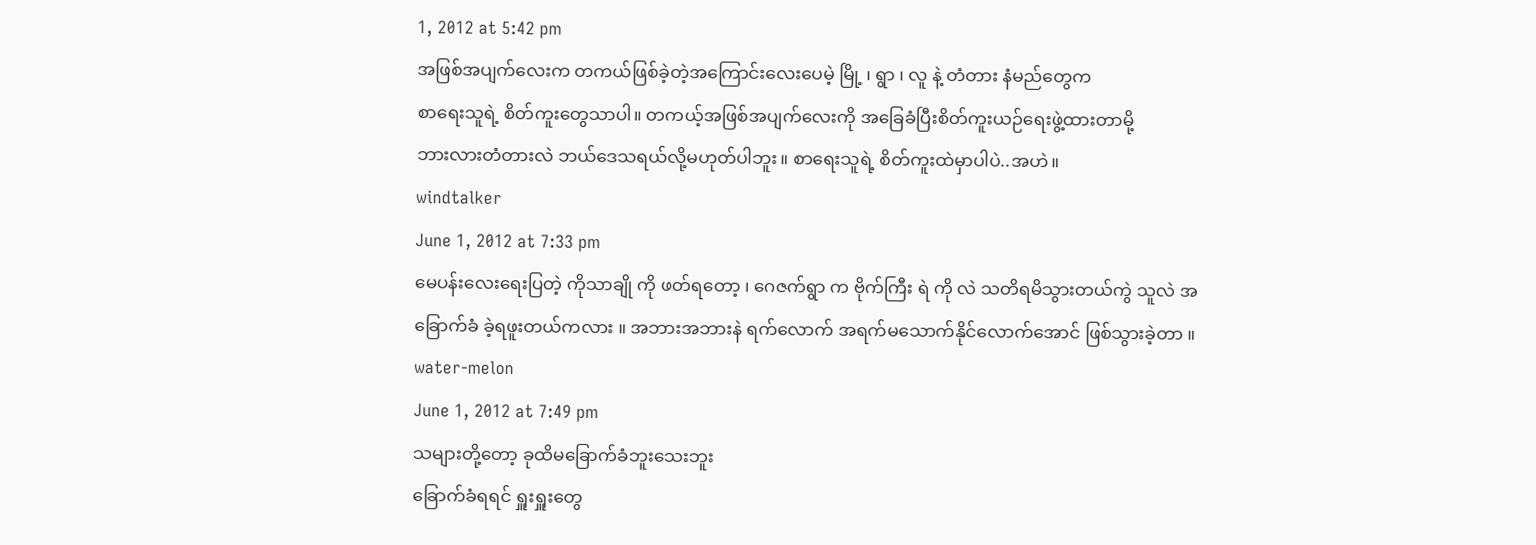1, 2012 at 5:42 pm
အဖြစ်အပျက်လေးက တကယ်ဖြစ်ခဲ့တဲ့အကြောင်းလေးပေမဲ့ မြို့ ၊ ရွာ ၊ လူ နဲ့ တံတား နံမည်တွေက
စာရေးသူရဲ့ စိတ်ကူးတွေသာပါ။ တကယ့်အဖြစ်အပျက်လေးကို အခြေခံပြီးစိတ်ကူးယဉ်ရေးဖွဲ့ထားတာမို့
ဘားလားတံတားလဲ ဘယ်ဒေသရယ်လို့မဟုတ်ပါဘူး။ စာရေးသူရဲ့ စိတ်ကူးထဲမှာပါပဲ..အဟဲ။
windtalker
June 1, 2012 at 7:33 pm
မေပန်းလေးရေးပြတဲ့ ကိုသာချို ကို ဖတ်ရတော့ ၊ ဂေဇက်ရွာ က ဗိုက်ကြီး ရဲ ကို လဲ သတိရမိသွားတယ်ကွဲ သူလဲ အခြောက်ခံ ခဲ့ရဖူးတယ်ကလား ။ အဘားအဘားနဲ ရက်လောက် အရက်မသောက်နိုင်လောက်အောင် ဖြစ်သွားခဲ့တာ ။
water-melon
June 1, 2012 at 7:49 pm
သများတို့တော့ ခုထိမခြောက်ခံဘူးသေးဘူး
ခြောက်ခံရရင် ရှူးရှူးတွေ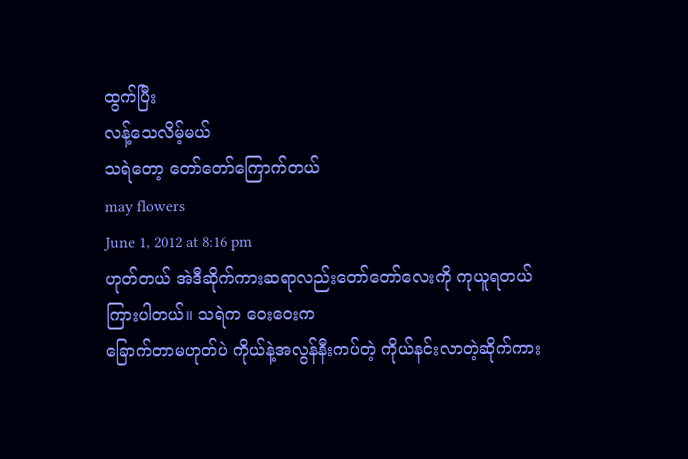ထွက်ပြီး
လန့်သေလိမ့်မယ်
သရဲတော့ တော်တော်ကြောက်တယ်
may flowers
June 1, 2012 at 8:16 pm
ဟုတ်တယ် အဲဒီဆိုက်ကားဆရာလည်းတော်တော်လေးကို ကုယူရတယ်ကြားပါတယ်။ သရဲက ဝေးဝေးက
ခြောက်တာမဟုတ်ပဲ ကိုယ်နဲ့အလွန်နီးကပ်တဲ့ ကိုယ်နင်းလာတဲ့ဆိုက်ကား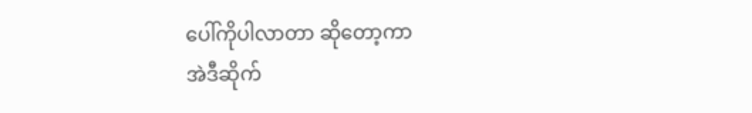ပေါ်ကိုပါလာတာ ဆိုတော့ကာ
အဲဒီဆိုက်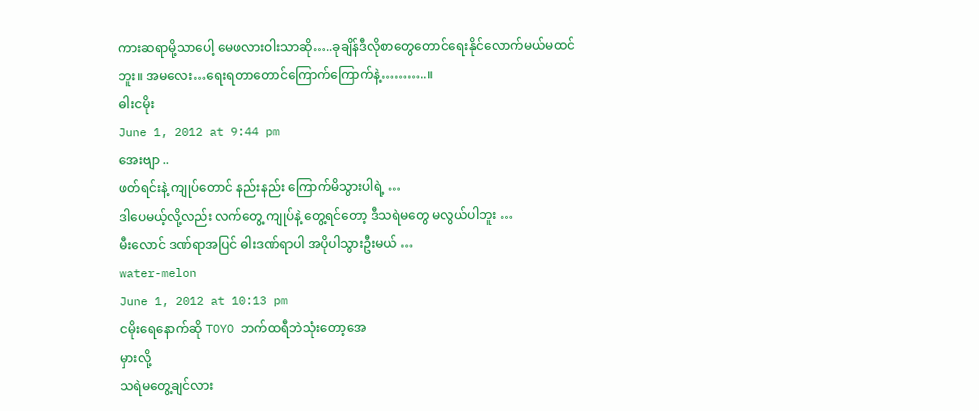ကားဆရာမို့သာပေါ့ မေဖလားဝါးသာဆို…..ခုချိန်ဒီလိုစာတွေတောင်ရေးနိုင်လောက်မယ်မထင်
ဘူး။ အမလေး…ရေးရတာတောင်ကြောက်ကြောက်နဲ့………..။
ဓါးငမိုး
June 1, 2012 at 9:44 pm
အေးဗျာ ..
ဖတ်ရင်းနဲ့ ကျုပ်တောင် နည်းနည်း ကြောက်မိသွားပါရဲ့ …
ဒါပေမယ့်လို့လည်း လက်တွေ့ ကျုပ်နဲ့ တွေ့ရင်တော့ ဒီသရဲမတွေ မလွယ်ပါဘူး …
မီးလောင် ဒဏ်ရာအပြင် ဓါးဒဏ်ရာပါ အပိုပါသွားဦးမယ် …
water-melon
June 1, 2012 at 10:13 pm
ငမိုးရေနောက်ဆို TOYO ဘက်ထရီဘဲသုံးတော့အေ
မှားလို့
သရဲမတွေ့ချင်လား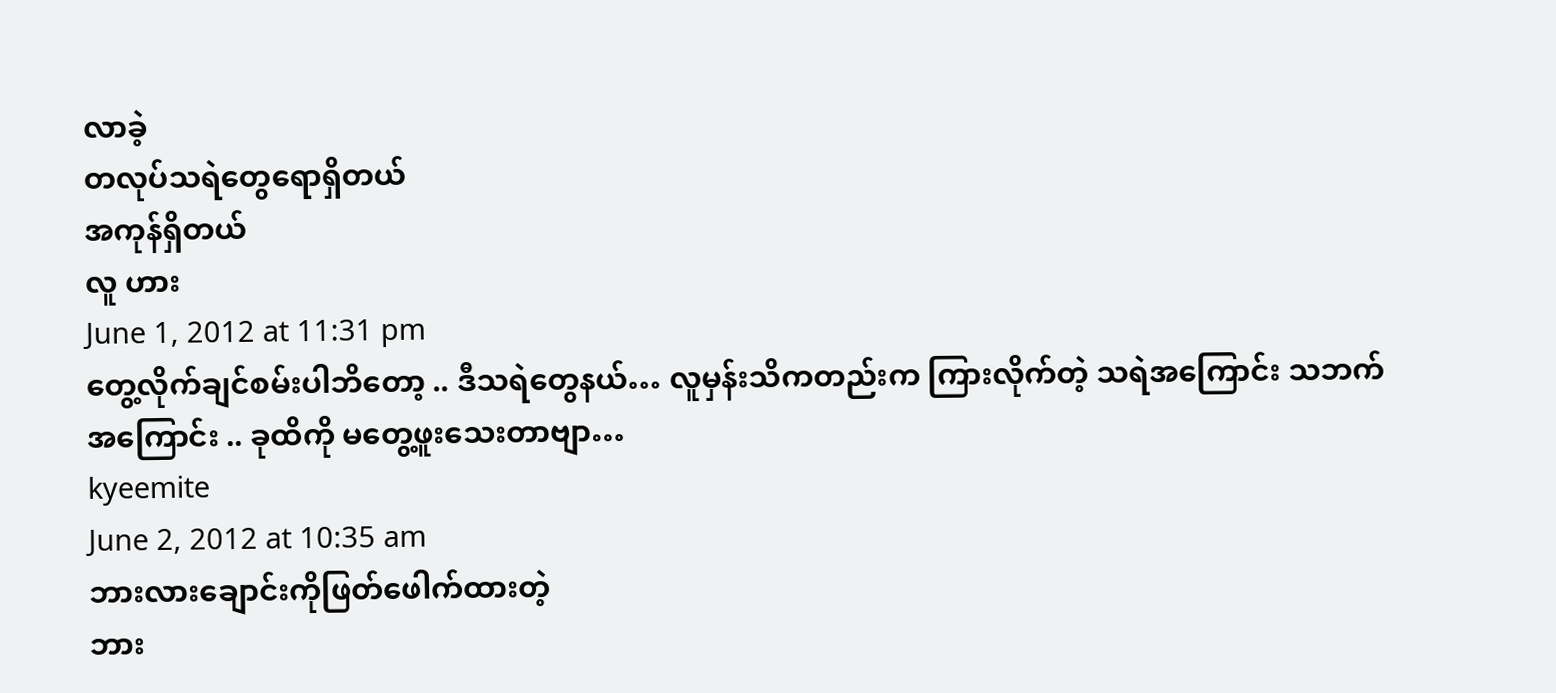လာခဲ့
တလုပ်သရဲတွေရောရှိတယ်
အကုန်ရှိတယ်
လူ ဟား
June 1, 2012 at 11:31 pm
တွေ့လိုက်ချင်စမ်းပါဘိတော့ .. ဒီသရဲတွေနယ်… လူမှန်းသိကတည်းက ကြားလိုက်တဲ့ သရဲအကြောင်း သဘက်အကြောင်း .. ခုထိကို မတွေ့ဖူးသေးတာဗျာ…
kyeemite
June 2, 2012 at 10:35 am
ဘားလားချောင်းကိုဖြတ်ဖေါက်ထားတဲ့
ဘား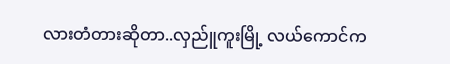လားတံတားဆိုတာ..လှည်ူကူးမြို့ လယ်ကောင်က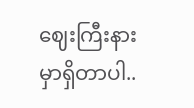ဈေးကြီးနားမှာရှိတာပါ..